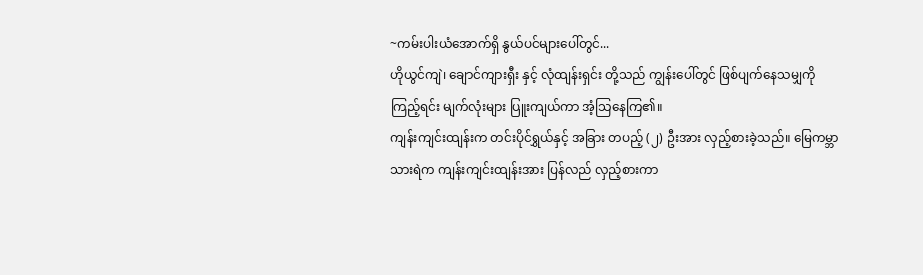~ကမ်းပါးယံအောက်ရှိ နွယ်ပင်များပေါ်တွင်...
ဟိုယွင်ကျဲ၊ ချောင်ကျားရှီး နှင့် လုံထျန်းရှင်း တို့သည် ကျွန်းပေါ်တွင် ဖြစ်ပျက်နေသမျှကို ကြည့်ရင်း မျက်လုံးများ ပြူးကျယ်ကာ အံ့သြနေကြ၏။
ကျန်းကျင်းထျန်းက တင်းပိုင်ရွှယ်နှင့် အခြား တပည့် (၂) ဦးအား လှည့်စားခဲ့သည်။ မြေကမ္ဘာသားရဲက ကျန်းကျင်းထျန်းအား ပြန်လည် လှည့်စားကာ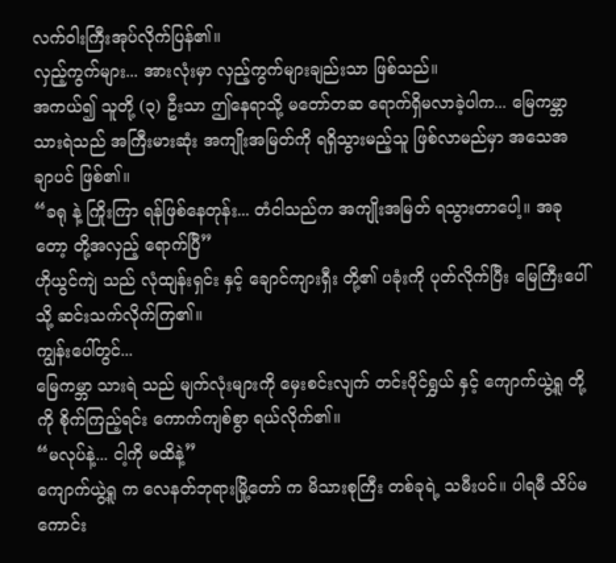လက်ဝါးကြီးအုပ်လိုက်ပြန်၏။
လှည့်ကွက်များ... အားလုံးမှာ လှည့်ကွက်များချည်းသာ ဖြစ်သည်။
အကယ်၍ သူတို့ (၃) ဦးသာ ဤနေရာသို့ မတော်တဆ ရောက်ရှိမလာခဲ့ပါက... မြေကမ္ဘာသားရဲသည် အကြီးမားဆုံး အကျိုးအမြတ်ကို ရရှိသွားမည့်သူ ဖြစ်လာမည်မှာ အသေအချာပင် ဖြစ်၏။
“ခရု နဲ့ ကြိုးကြာ ရန်ဖြစ်နေတုန်း... တံငါသည်က အကျိုးအမြတ် ရသွားတာပေါ့။ အခုတော့ တို့အလှည့် ရောက်ပြီ”
ဟိုယွင်ကျဲ သည် လုံထျန်းရှင်း နှင့် ချောင်ကျားရှီး တို့၏ ပခုံးကို ပုတ်လိုက်ပြီး မြေကြီးပေါ်သို့ ဆင်းသက်လိုက်ကြ၏။
ကျွန်းပေါ်တွင်...
မြေကမ္ဘာ သားရဲ သည် မျက်လုံးများကို မှေးစင်းလျက် တင်းပိုင်ရွှယ် နှင့် ကျောက်ယွဲ့ရူ တို့ကို စိုက်ကြည့်ရင်း ကောက်ကျစ်စွာ ရယ်လိုက်၏။
“မလုပ်နဲ့... ငါ့ကို မထိနဲ့”
ကျောက်ယွဲ့ရူ က လေနတ်ဘုရားမြို့တော် က မိသားစုကြီး တစ်ခုရဲ့ သမီးပင်။ ပါရမီ သိပ်မကောင်း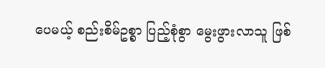ပေမယ့် စည်းစိမ်ဥစ္စာ ပြည့်စုံစွာ မွေးဖွားလာသူ ဖြစ်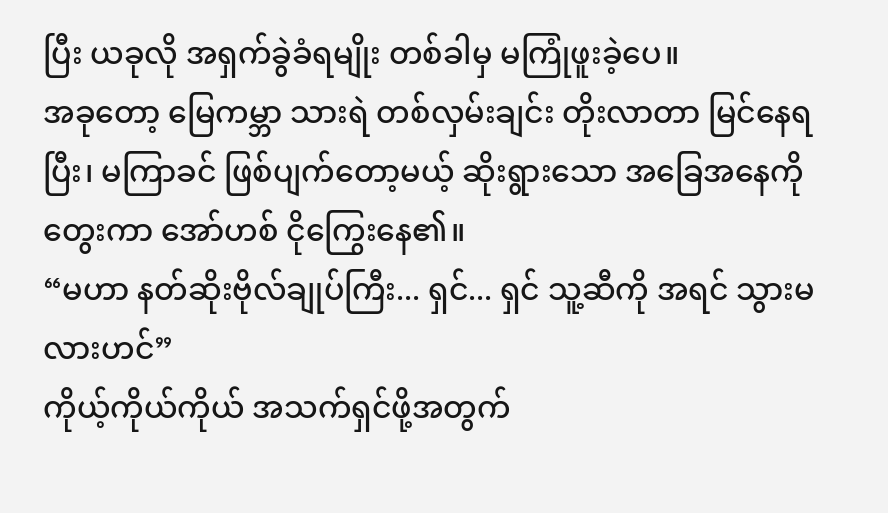ပြီး ယခုလို အရှက်ခွဲခံရမျိုး တစ်ခါမှ မကြုံဖူးခဲ့ပေ။
အခုတော့ မြေကမ္ဘာ သားရဲ တစ်လှမ်းချင်း တိုးလာတာ မြင်နေရပြီး၊ မကြာခင် ဖြစ်ပျက်တော့မယ့် ဆိုးရွားသော အခြေအနေကို တွေးကာ အော်ဟစ် ငိုကြွေးနေ၏။
“မဟာ နတ်ဆိုးဗိုလ်ချုပ်ကြီး... ရှင်... ရှင် သူ့ဆီကို အရင် သွားမလားဟင်”
ကိုယ့်ကိုယ်ကိုယ် အသက်ရှင်ဖို့အတွက်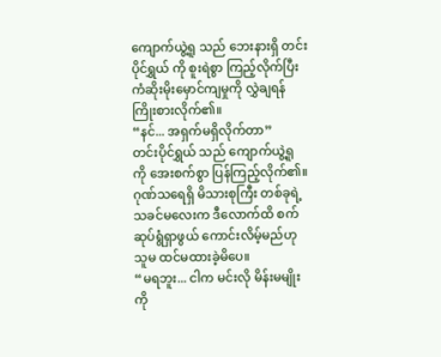ကျောက်ယွဲ့ရူ သည် ဘေးနားရှိ တင်းပိုင်ရွှယ် ကို စူးရဲစွာ ကြည့်လိုက်ပြီး ကံဆိုးမိုးမှောင်ကျမှုကို လွှဲချရန် ကြိုးစားလိုက်၏။
“နင်... အရှက်မရှိလိုက်တာ”
တင်းပိုင်ရွှယ် သည် ကျောက်ယွဲ့ရူ ကို အေးစက်စွာ ပြန်ကြည့်လိုက်၏။ ဂုဏ်သရေရှိ မိသားစုကြီး တစ်ခုရဲ့ သခင်မလေးက ဒီလောက်ထိ စက်ဆုပ်ရွံရှာဖွယ် ကောင်းလိမ့်မည်ဟု သူမ ထင်မထားခဲ့မိပေ။
“မရဘူး... ငါက မင်းလို မိန်းမမျိုးကို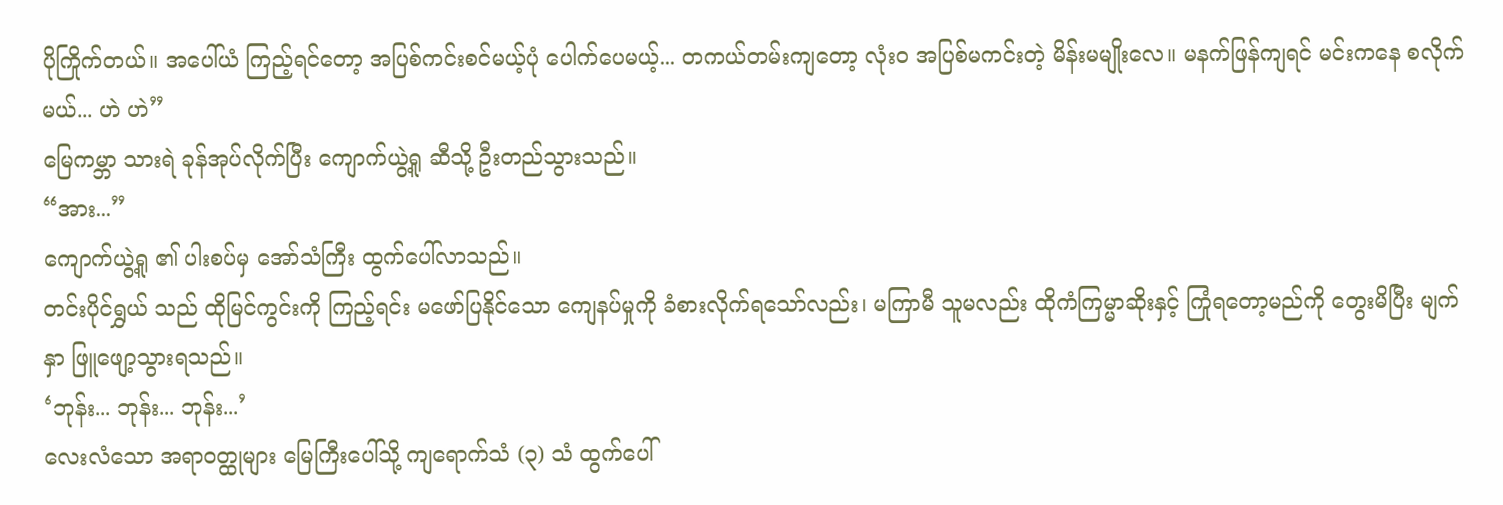ပိုကြိုက်တယ်။ အပေါ်ယံ ကြည့်ရင်တော့ အပြစ်ကင်းစင်မယ့်ပုံ ပေါက်ပေမယ့်... တကယ်တမ်းကျတော့ လုံးဝ အပြစ်မကင်းတဲ့ မိန်းမမျိုးလေ။ မနက်ဖြန်ကျရင် မင်းကနေ စလိုက်မယ်... ဟဲ ဟဲ”
မြေကမ္ဘာ သားရဲ ခုန်အုပ်လိုက်ပြီး ကျောက်ယွဲ့ရူ ဆီသို့ ဦးတည်သွားသည်။
“အား...”
ကျောက်ယွဲ့ရူ ၏ ပါးစပ်မှ အော်သံကြီး ထွက်ပေါ်လာသည်။
တင်းပိုင်ရွှယ် သည် ထိုမြင်ကွင်းကို ကြည့်ရင်း မဖော်ပြနိုင်သော ကျေနပ်မှုကို ခံစားလိုက်ရသော်လည်း၊ မကြာမီ သူမလည်း ထိုကံကြမ္မာဆိုးနှင့် ကြုံရတော့မည်ကို တွေးမိပြီး မျက်နှာ ဖြူဖျော့သွားရသည်။
‘ဘုန်း... ဘုန်း... ဘုန်း...’
လေးလံသော အရာဝတ္ထုများ မြေကြီးပေါ်သို့ ကျရောက်သံ (၃) သံ ထွက်ပေါ်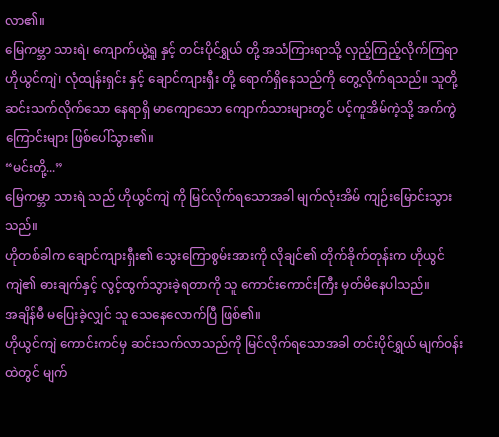လာ၏။
မြေကမ္ဘာ သားရဲ၊ ကျောက်ယွဲ့ရူ နှင့် တင်းပိုင်ရွှယ် တို့ အသံကြားရာသို့ လှည့်ကြည့်လိုက်ကြရာ ဟိုယွင်ကျဲ၊ လုံထျန်းရှင်း နှင့် ချောင်ကျားရှီး တို့ ရောက်ရှိနေသည်ကို တွေ့လိုက်ရသည်။ သူတို့ ဆင်းသက်လိုက်သော နေရာရှိ မာကျောသော ကျောက်သားများတွင် ပင့်ကူအိမ်ကဲ့သို့ အက်ကွဲကြောင်းများ ဖြစ်ပေါ်သွား၏။
“မင်းတို့...”
မြေကမ္ဘာ သားရဲ သည် ဟိုယွင်ကျဲ ကို မြင်လိုက်ရသောအခါ မျက်လုံးအိမ် ကျဉ်းမြောင်းသွားသည်။
ဟိုတစ်ခါက ချောင်ကျားရှီး၏ သွေးကြောစွမ်းအားကို လိုချင်၏ တိုက်ခိုက်တုန်းက ဟိုယွင်ကျဲ၏ ဓားချက်နှင့် လွင့်ထွက်သွားခဲ့ရတာကို သူ ကောင်းကောင်းကြီး မှတ်မိနေပါသည်။
အချိန်မီ မပြေးခဲ့လျှင် သူ သေနေလောက်ပြီ ဖြစ်၏။
ဟိုယွင်ကျဲ ကောင်းကင်မှ ဆင်းသက်လာသည်ကို မြင်လိုက်ရသောအခါ တင်းပိုင်ရွှယ် မျက်ဝန်းထဲတွင် မျက်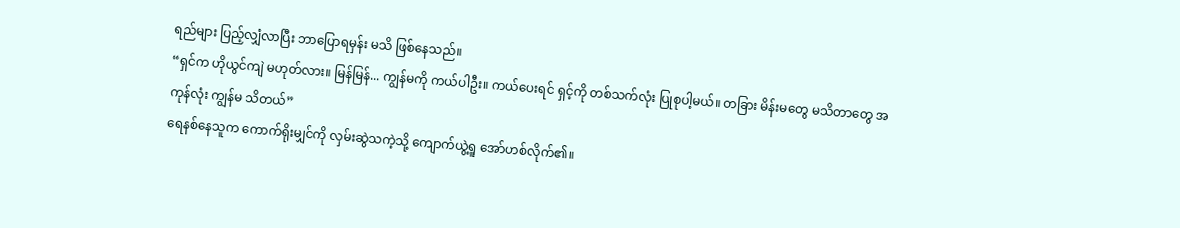ရည်များ ပြည့်လျှံလာပြီး ဘာပြောရမှန်း မသိ ဖြစ်နေသည်။
“ရှင်က ဟိုယွင်ကျဲ မဟုတ်လား။ မြန်မြန်... ကျွန်မကို ကယ်ပါဦး။ ကယ်ပေးရင် ရှင့်ကို တစ်သက်လုံး ပြုစုပါ့မယ်။ တခြား မိန်းမတွေ မသိတာတွေ အကုန်လုံး ကျွန်မ သိတယ်”
ရေနစ်နေသူက ကောက်ရိုးမျှင်ကို လှမ်းဆွဲသကဲ့သို့ ကျောက်ယွဲ့ရူ အော်ဟစ်လိုက်၏။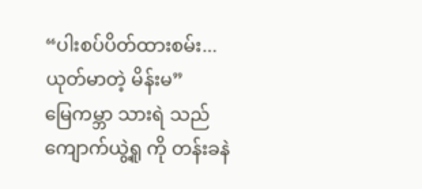“ပါးစပ်ပိတ်ထားစမ်း... ယုတ်မာတဲ့ မိန်းမ”
မြေကမ္ဘာ သားရဲ သည် ကျောက်ယွဲ့ရူ ကို တန်းခနဲ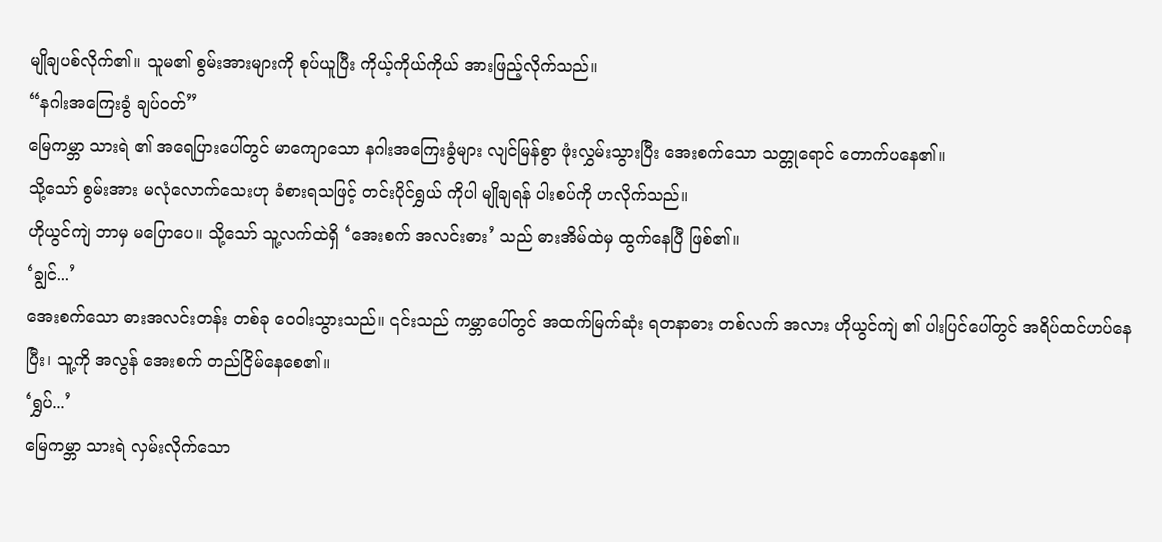မျိုချပစ်လိုက်၏။ သူမ၏ စွမ်းအားများကို စုပ်ယူပြီး ကိုယ့်ကိုယ်ကိုယ် အားဖြည့်လိုက်သည်။
“နဂါးအကြေးခွံ ချပ်ဝတ်”
မြေကမ္ဘာ သားရဲ ၏ အရေပြားပေါ်တွင် မာကျောသော နဂါးအကြေးခွံများ လျင်မြန်စွာ ဖုံးလွှမ်းသွားပြီး အေးစက်သော သတ္တုရောင် တောက်ပနေ၏။
သို့သော် စွမ်းအား မလုံလောက်သေးဟု ခံစားရသဖြင့် တင်းပိုင်ရွှယ် ကိုပါ မျိုချရန် ပါးစပ်ကို ဟလိုက်သည်။
ဟိုယွင်ကျဲ ဘာမှ မပြောပေ။ သို့သော် သူ့လက်ထဲရှိ ‘အေးစက် အလင်းဓား’ သည် ဓားအိမ်ထဲမှ ထွက်နေပြီ ဖြစ်၏။
‘ချွင်...’
အေးစက်သော ဓားအလင်းတန်း တစ်ခု ဝေဝါးသွားသည်။ ၎င်းသည် ကမ္ဘာပေါ်တွင် အထက်မြက်ဆုံး ရတနာဓား တစ်လက် အလား ဟိုယွင်ကျဲ ၏ ပါးပြင်ပေါ်တွင် အရိပ်ထင်ဟပ်နေပြီး၊ သူ့ကို အလွန် အေးစက် တည်ငြိမ်နေစေ၏။
‘ရွှပ်...’
မြေကမ္ဘာ သားရဲ လှမ်းလိုက်သော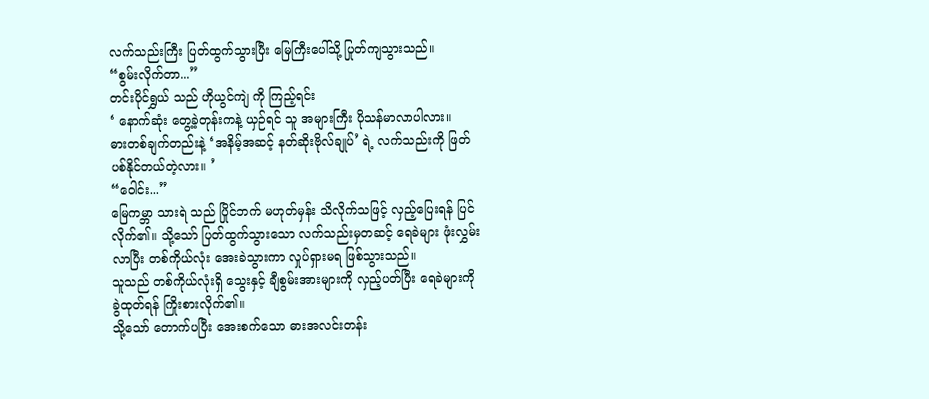လက်သည်းကြီး ပြတ်ထွက်သွားပြီး မြေကြီးပေါ်သို့ ပြုတ်ကျသွားသည်။
“စွမ်းလိုက်တာ...”
တင်းပိုင်ရွှယ် သည် ဟိုယွင်ကျဲ ကို ကြည့်ရင်း
‘ နောက်ဆုံး တွေ့ခဲ့တုန်းကနဲ့ ယှဉ်ရင် သူ အများကြီး ပိုသန်မာလာပါလား။
ဓားတစ်ချက်တည်းနဲ့ ‘အနိမ့်အဆင့် နတ်ဆိုးဗိုလ်ချုပ်’ ရဲ့ လက်သည်းကို ဖြတ်ပစ်နိုင်တယ်တဲ့လား။ ’
“ဝေါင်း...”
မြေကမ္ဘာ သားရဲ သည် ပြိုင်ဘက် မဟုတ်မှန်း သိလိုက်သဖြင့် လှည့်ပြေးရန် ပြင်လိုက်၏။ သို့သော် ပြတ်ထွက်သွားသော လက်သည်းမှတဆင့် ရေခဲများ ဖုံးလွှမ်းလာပြီး တစ်ကိုယ်လုံး အေးခဲသွားကာ လှုပ်ရှားမရ ဖြစ်သွားသည်။
သူသည် တစ်ကိုယ်လုံးရှိ သွေးနှင့် ချီစွမ်းအားများကို လှည့်ပတ်ပြီး ရေခဲများကို ခွဲထုတ်ရန် ကြိုးစားလိုက်၏။
သို့သော် တောက်ပပြီး အေးစက်သော ဓားအလင်းတန်း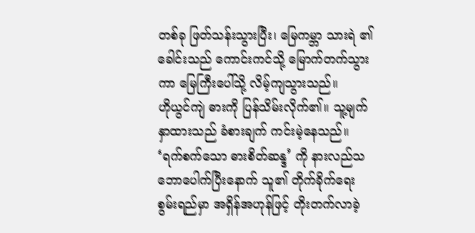တစ်ခု ဖြတ်သန်းသွားပြီး၊ မြေကမ္ဘာ သားရဲ ၏ ခေါင်းသည် ကောင်းကင်သို့ မြောက်တက်သွားကာ မြေကြီးပေါ်သို့ လိမ့်ကျသွားသည်။
ဟိုယွင်ကျဲ ဓားကို ပြန်သိမ်းလိုက်၏။ သူ့မျက်နှာထားသည် ခံစားချက် ကင်းမဲ့နေသည်။
‘ရက်စက်သော ဓားစိတ်ဆန္ဒ’ ကို နားလည်သဘောပေါက်ပြီးနောက် သူ၏ တိုက်ခိုက်ရေး စွမ်းရည်မှာ အရှိန်အဟုန်ဖြင့် တိုးတက်လာခဲ့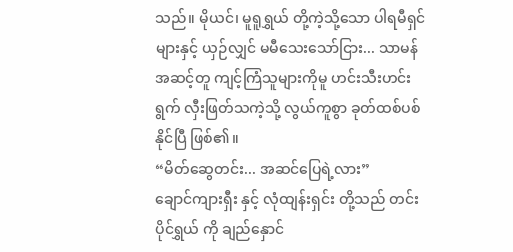သည်။ မိုယင်၊ မူရူရွှယ် တို့ကဲ့သို့သော ပါရမီရှင်များနှင့် ယှဉ်လျှင် မမီသေးသော်ငြား... သာမန် အဆင့်တူ ကျင့်ကြံသူများကိုမူ ဟင်းသီးဟင်းရွက် လှီးဖြတ်သကဲ့သို့ လွယ်ကူစွာ ခုတ်ထစ်ပစ်နိုင်ပြီ ဖြစ်၏။
“မိတ်ဆွေတင်း... အဆင်ပြေရဲ့လား”
ချောင်ကျားရှီး နှင့် လုံထျန်းရှင်း တို့သည် တင်းပိုင်ရွှယ် ကို ချည်နှောင်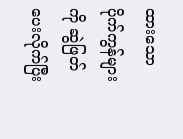ထားသော ပိုက်ကွန်များကို ဆွဲဖြတ်ပေးလိုက်ပြီး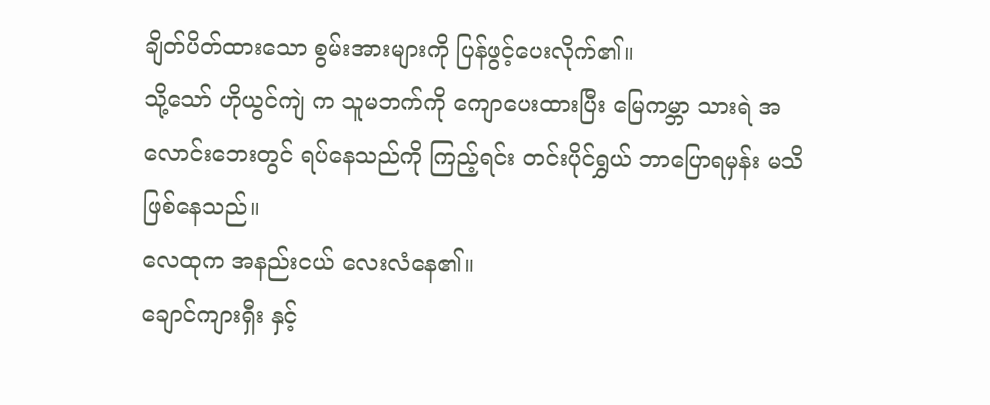ချိတ်ပိတ်ထားသော စွမ်းအားများကို ပြန်ဖွင့်ပေးလိုက်၏။
သို့သော် ဟိုယွင်ကျဲ က သူမဘက်ကို ကျောပေးထားပြီး မြေကမ္ဘာ သားရဲ အလောင်းဘေးတွင် ရပ်နေသည်ကို ကြည့်ရင်း တင်းပိုင်ရွှယ် ဘာပြောရမှန်း မသိ ဖြစ်နေသည်။
လေထုက အနည်းငယ် လေးလံနေ၏။
ချောင်ကျားရှီး နှင့်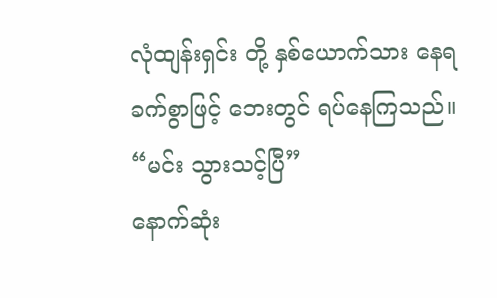လုံထျန်းရှင်း တို့ နှစ်ယောက်သား နေရခက်စွာဖြင့် ဘေးတွင် ရပ်နေကြသည်။
“မင်း သွားသင့်ပြီ”
နောက်ဆုံး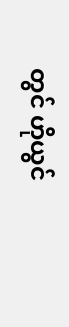တွင် ဟိုယွင်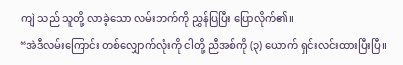ကျဲ သည် သူတို့ လာခဲ့သော လမ်းဘက်ကို ညွှန်ပြပြီး ပြောလိုက်၏။
“အဲဒီလမ်းကြောင်း တစ်လျှောက်လုံးကို ငါတို့ ညီအစ်ကို (၃) ယောက် ရှင်းလင်းထားပြီးပြီ။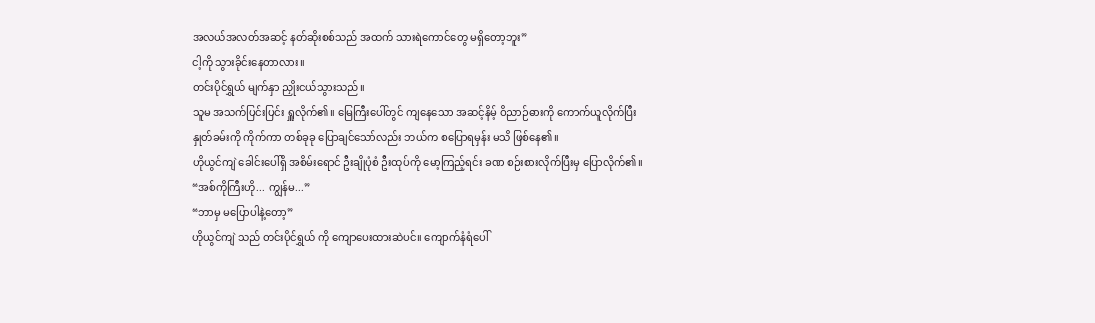အလယ်အလတ်အဆင့် နတ်ဆိုးစစ်သည် အထက် သားရဲကောင်တွေ မရှိတော့ဘူး”
ငါ့ကို သွားခိုင်းနေတာလား။
တင်းပိုင်ရွှယ် မျက်နှာ ညှိုးငယ်သွားသည်။
သူမ အသက်ပြင်းပြင်း ရှူလိုက်၏။ မြေကြီးပေါ်တွင် ကျနေသော အဆင့်နိမ့် ဝိညာဉ်ဓားကို ကောက်ယူလိုက်ပြီး နှုတ်ခမ်းကို ကိုက်ကာ တစ်ခုခု ပြောချင်သော်လည်း ဘယ်က စပြောရမှန်း မသိ ဖြစ်နေ၏။
ဟိုယွင်ကျဲ ခေါင်းပေါ်ရှိ အစိမ်းရောင် ဦးချိုပုံစံ ဦးထုပ်ကို မော့ကြည့်ရင်း ခဏ စဉ်းစားလိုက်ပြီးမှ ပြောလိုက်၏။
“အစ်ကိုကြီးဟို... ကျွန်မ...”
“ဘာမှ မပြောပါနဲ့တော့”
ဟိုယွင်ကျဲ သည် တင်းပိုင်ရွှယ် ကို ကျောပေးထားဆဲပင်။ ကျောက်နံရံပေါ်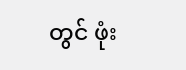တွင် ဖုံး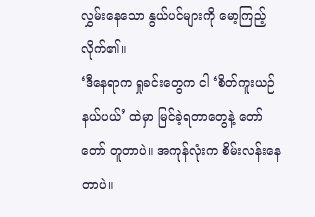လွှမ်းနေသော နွယ်ပင်များကို မော့ကြည့်လိုက်၏။
‘ဒီနေရာက ရှုခင်းတွေက ငါ ‘စိတ်ကူးယဉ် နယ်ပယ်’ ထဲမှာ မြင်ခဲ့ရတာတွေနဲ့ တော်တော် တူတာပဲ။ အကုန်လုံးက စိမ်းလန်းနေတာပဲ။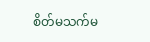စိတ်မသက်မ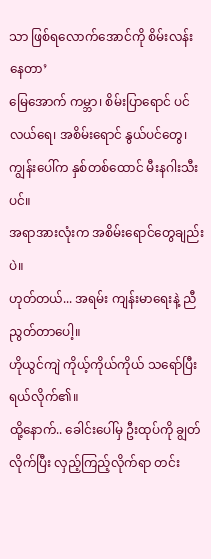သာ ဖြစ်ရလောက်အောင်ကို စိမ်းလန်းနေတာ’
မြေအောက် ကမ္ဘာ၊ စိမ်းပြာရောင် ပင်လယ်ရေ၊ အစိမ်းရောင် နွယ်ပင်တွေ၊ ကျွန်းပေါ်က နှစ်တစ်ထောင် မီးနဂါးသီးပင်။
အရာအားလုံးက အစိမ်းရောင်တွေချည်းပဲ။
ဟုတ်တယ်... အရမ်း ကျန်းမာရေးနဲ့ ညီညွတ်တာပေါ့။
ဟိုယွင်ကျဲ ကိုယ့်ကိုယ်ကိုယ် သရော်ပြီး ရယ်လိုက်၏။
ထို့နောက်.. ခေါင်းပေါ်မှ ဦးထုပ်ကို ချွတ်လိုက်ပြီး လှည့်ကြည့်လိုက်ရာ တင်း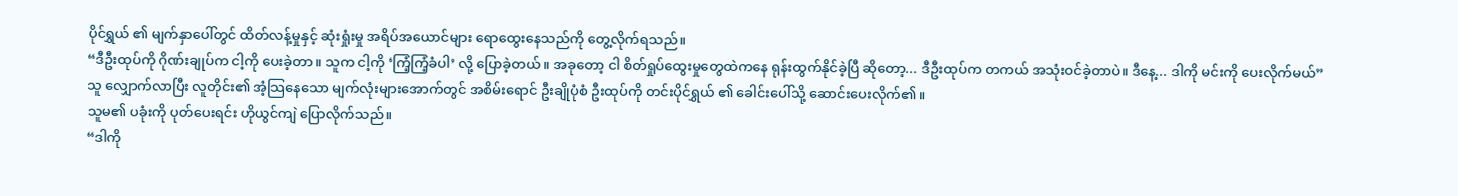ပိုင်ရွှယ် ၏ မျက်နှာပေါ်တွင် ထိတ်လန့်မှုနှင့် ဆုံးရှုံးမှု အရိပ်အယောင်များ ရောထွေးနေသည်ကို တွေ့လိုက်ရသည်။
“ဒီဦးထုပ်ကို ဂိုဏ်းချုပ်က ငါ့ကို ပေးခဲ့တာ။ သူက ငါ့ကို ‘ကြံ့ကြံ့ခံပါ’ လို့ ပြောခဲ့တယ်။ အခုတော့ ငါ စိတ်ရှုပ်ထွေးမှုတွေထဲကနေ ရုန်းထွက်နိုင်ခဲ့ပြီ ဆိုတော့... ဒီဦးထုပ်က တကယ် အသုံးဝင်ခဲ့တာပဲ။ ဒီနေ့... ဒါကို မင်းကို ပေးလိုက်မယ်”
သူ လျှောက်လာပြီး လူတိုင်း၏ အံ့သြနေသော မျက်လုံးများအောက်တွင် အစိမ်းရောင် ဦးချိုပုံစံ ဦးထုပ်ကို တင်းပိုင်ရွှယ် ၏ ခေါင်းပေါ်သို့ ဆောင်းပေးလိုက်၏။
သူမ၏ ပခုံးကို ပုတ်ပေးရင်း ဟိုယွင်ကျဲ ပြောလိုက်သည်။
“ဒါကို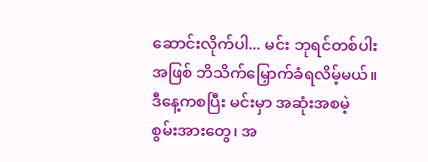ဆောင်းလိုက်ပါ... မင်း ဘုရင်တစ်ပါး အဖြစ် ဘိသိက်မြှောက်ခံရလိမ့်မယ်။ ဒီနေ့ကစပြီး မင်းမှာ အဆုံးအစမဲ့ စွမ်းအားတွေ၊ အ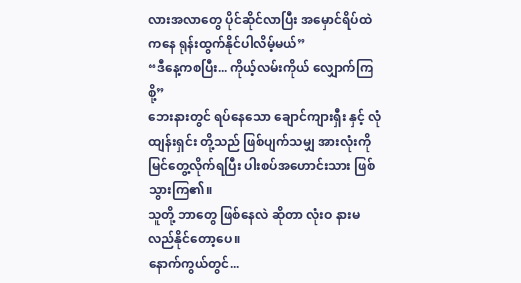လားအလာတွေ ပိုင်ဆိုင်လာပြီး အမှောင်ရိပ်ထဲကနေ ရုန်းထွက်နိုင်ပါလိမ့်မယ်”
“ဒီနေ့ကစပြီး... ကိုယ့်လမ်းကိုယ် လျှောက်ကြစို့”
ဘေးနားတွင် ရပ်နေသော ချောင်ကျားရှီး နှင့် လုံထျန်းရှင်း တို့သည် ဖြစ်ပျက်သမျှ အားလုံးကို မြင်တွေ့လိုက်ရပြီး ပါးစပ်အဟောင်းသား ဖြစ်သွားကြ၏။
သူတို့ ဘာတွေ ဖြစ်နေလဲ ဆိုတာ လုံးဝ နားမလည်နိုင်တော့ပေ။
နောက်ကွယ်တွင်...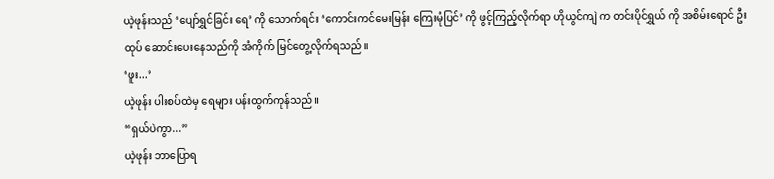ယဲ့ဖုန်းသည် ‘ပျော်ရွှင်ခြင်း ရေ’ ကို သောက်ရင်း ‘ကောင်းကင်မေးမြန်း ကြေးမုံပြင်’ ကို ဖွင့်ကြည့်လိုက်ရာ ဟိုယွင်ကျဲ က တင်းပိုင်ရွှယ် ကို အစိမ်းရောင် ဦးထုပ် ဆောင်းပေးနေသည်ကို အံကိုက် မြင်တွေ့လိုက်ရသည်။
‘ဖူး...’
ယဲ့ဖုန်း ပါးစပ်ထဲမှ ရေများ ပန်းထွက်ကုန်သည်။
“ရှယ်ပဲကွာ...”
ယဲ့ဖုန်း ဘာပြောရ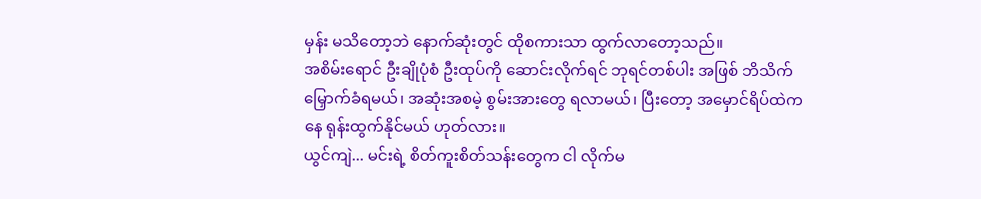မှန်း မသိတော့ဘဲ နောက်ဆုံးတွင် ထိုစကားသာ ထွက်လာတော့သည်။
အစိမ်းရောင် ဦးချိုပုံစံ ဦးထုပ်ကို ဆောင်းလိုက်ရင် ဘုရင်တစ်ပါး အဖြစ် ဘိသိက်မြှောက်ခံရမယ်၊ အဆုံးအစမဲ့ စွမ်းအားတွေ ရလာမယ်၊ ပြီးတော့ အမှောင်ရိပ်ထဲကနေ ရုန်းထွက်နိုင်မယ် ဟုတ်လား။
ယွင်ကျဲ... မင်းရဲ့ စိတ်ကူးစိတ်သန်းတွေက ငါ လိုက်မ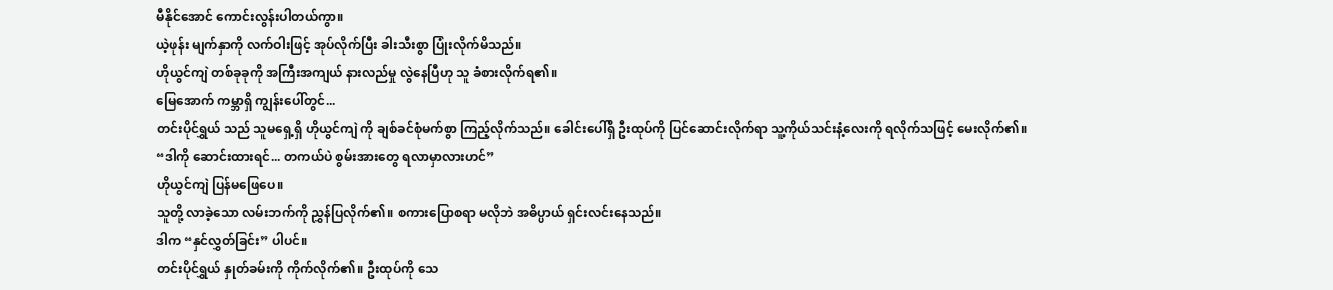မီနိုင်အောင် ကောင်းလွန်းပါတယ်ကွာ။
ယဲ့ဖုန်း မျက်နှာကို လက်ဝါးဖြင့် အုပ်လိုက်ပြီး ခါးသီးစွာ ပြုံးလိုက်မိသည်။
ဟိုယွင်ကျဲ တစ်ခုခုကို အကြီးအကျယ် နားလည်မှု လွဲနေပြီဟု သူ ခံစားလိုက်ရ၏။
မြေအောက် ကမ္ဘာရှိ ကျွန်းပေါ်တွင်...
တင်းပိုင်ရွှယ် သည် သူမရှေ့ရှိ ဟိုယွင်ကျဲ ကို ချစ်ခင်စုံမက်စွာ ကြည့်လိုက်သည်။ ခေါင်းပေါ်ရှိ ဦးထုပ်ကို ပြင်ဆောင်းလိုက်ရာ သူ့ကိုယ်သင်းနံ့လေးကို ရလိုက်သဖြင့် မေးလိုက်၏။
“ဒါကို ဆောင်းထားရင်... တကယ်ပဲ စွမ်းအားတွေ ရလာမှာလားဟင်”
ဟိုယွင်ကျဲ ပြန်မဖြေပေ။
သူတို့ လာခဲ့သော လမ်းဘက်ကို ညွှန်ပြလိုက်၏။ စကားပြောစရာ မလိုဘဲ အဓိပ္ပာယ် ရှင်းလင်းနေသည်။
ဒါက “နှင်လွှတ်ခြင်း” ပါပင်။
တင်းပိုင်ရွှယ် နှုတ်ခမ်းကို ကိုက်လိုက်၏။ ဦးထုပ်ကို သေ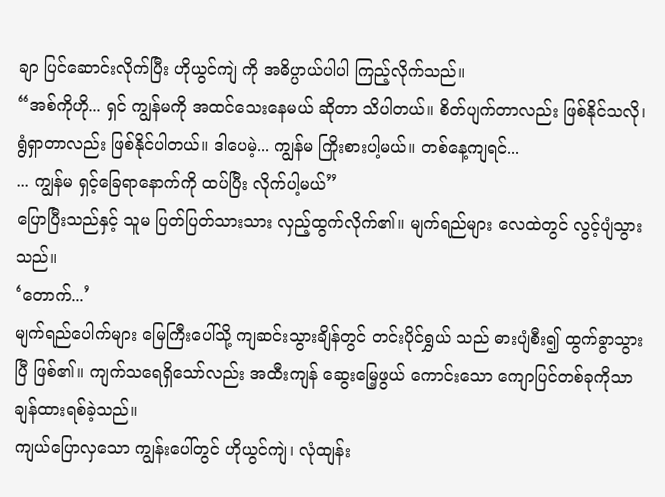ချာ ပြင်ဆောင်းလိုက်ပြီး ဟိုယွင်ကျဲ ကို အဓိပ္ပာယ်ပါပါ ကြည့်လိုက်သည်။
“အစ်ကိုဟို... ရှင် ကျွန်မကို အထင်သေးနေမယ် ဆိုတာ သိပါတယ်။ စိတ်ပျက်တာလည်း ဖြစ်နိုင်သလို၊ ရွံရှာတာလည်း ဖြစ်နိုင်ပါတယ်။ ဒါပေမဲ့... ကျွန်မ ကြိုးစားပါ့မယ်။ တစ်နေ့ကျရင်...
... ကျွန်မ ရှင့်ခြေရာနောက်ကို ထပ်ပြီး လိုက်ပါ့မယ်”
ပြောပြီးသည်နှင့် သူမ ပြတ်ပြတ်သားသား လှည့်ထွက်လိုက်၏။ မျက်ရည်များ လေထဲတွင် လွင့်ပျံသွားသည်။
‘တောက်...’
မျက်ရည်ပေါက်များ မြေကြီးပေါ်သို့ ကျဆင်းသွားချိန်တွင် တင်းပိုင်ရွှယ် သည် ဓားပျံစီး၍ ထွက်ခွာသွားပြီ ဖြစ်၏။ ကျက်သရေရှိသော်လည်း အထီးကျန် ဆွေးမြေ့ဖွယ် ကောင်းသော ကျောပြင်တစ်ခုကိုသာ ချန်ထားရစ်ခဲ့သည်။
ကျယ်ပြောလှသော ကျွန်းပေါ်တွင် ဟိုယွင်ကျဲ၊ လုံထျန်း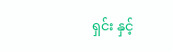ရှင်း နှင့်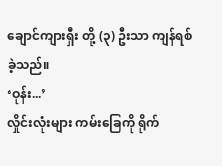ချောင်ကျားရှီး တို့ (၃) ဦးသာ ကျန်ရစ်ခဲ့သည်။
‘ဝုန်း...’
လှိုင်းလုံးများ ကမ်းခြေကို ရိုက်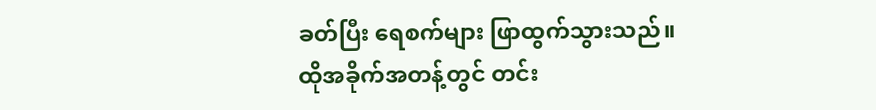ခတ်ပြီး ရေစက်များ ဖြာထွက်သွားသည်။
ထိုအခိုက်အတန့်တွင် တင်း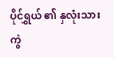ပိုင်ရွှယ် ၏ နှလုံးသား ကွဲ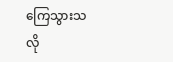ကြေသွားသလို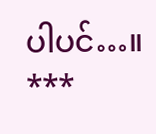ပါပင်…။
***